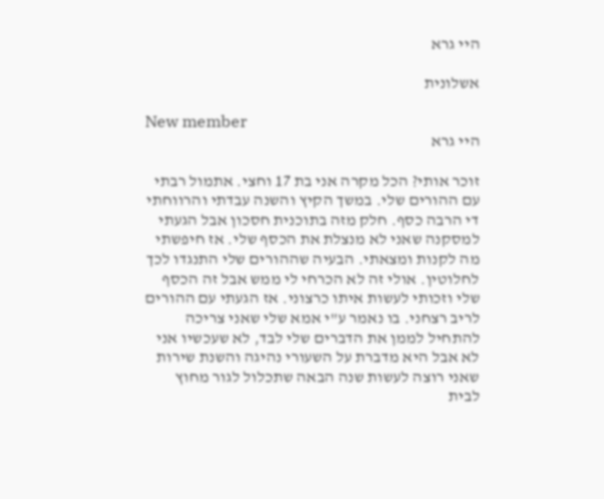היי גרא

אשלונית

New member
היי גרא

זוכר אותי? הכל מקרה אני בת 17 וחצי. אתמול רבתי עם ההורים שלי. במשך הקיץ והשנה עבדתי והרווחתי די הרבה כסף. חלק מזה בתוכנית חסכון אבל הגעתי למסקנה שאני לא מנצלת את הכסף שלי. אז חיפשתי מה לקנות ומצאתי. הבעיה שההורים שלי התנגדו לכך לחלוטין. אולי זה לא הכרחי לי ממש אבל זה הכסף שלי וזכותי לעשות איתו כרצוני. אז הגעתי עם ההורים לריב רצחני. בו נאמר ע"י אמא שלי שאני צריכה להתחיל לממן את הדברים שלי לבד, לא שעכשיו אני לא אבל היא מדברת על השעורי נהיגה והשנת שירות שאני רוצה לעשות שנה הבאה שתכלול לגור מחוץ לבית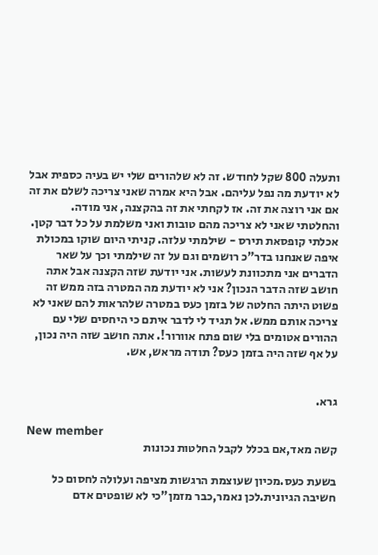ותעלה 800 שקל לחודש. זה לא שלהורים שלי יש בעיה כספית אבל לא יודעת מה נפל עליהם. אבל היא אמרה שאני צריכה לשלם את זה אם אני רוצה את זה. אז לקחתי את זה בהקצנה, אני מודה. והחלטתי שאני לא צריכה מהם טובות ואני משלמת על כל דבר קטן. אכלתי קופסאת תירס - שילמתי עלזה. קניתי היום שוקו במכולת איפה שאנחנו בדר"כ רושמים וגם על זה שילמתי וכך על שאר הדברים אני מתכוונת לעשות. אני יודעת שזה הקצנה אבל אתה חושב שזה הדבר הנכון? אני לא יודעת מה המטרה בזה ממש זה פשוט היתה החלטה של בזמן כעס במטרה שלהראות להם שאני לא צריכה אותם ממש. אל תגיד לי לדבר איתם כי היחסים שלי עם ההורים אטומים בלי שום פתח אוורור!. אתה חושב שזה היה נכון, על אף שזה היה בזמן כעס? תודה מראש, אש.


גרא.

New member
קשה מאד,אם בכלל לקבל החלטות נכונות

בשעת כעס.מכיון שעוצמת הרגשות מציפה ועלולה לחסום כל חשיבה הגיונית.לכן נאמר,כבר מזמן"כי לא שופטים אדם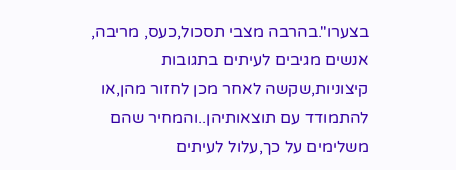בצערו".בהרבה מצבי תסכול,כעס, מריבה, אנשים מגיבים לעיתים בתגובות קיצוניות,שקשה לאחר מכן לחזור מהן,או להתמודד עם תוצאותיהן..והמחיר שהם משלימים על כך,עלול לעיתים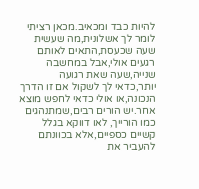להיות כבד ומכאיב.מכאן רציתי לומר לך אשלונית,מה שעשית שעה שכעסת,התאים לאותם רגעים אולי,אבל במחשבה שנייה,שעה שאת רגועה יותר,כדאי לך לשקול אם זו הדרך הנכונה,או אולי כדאי לחפש מוצא אחר.יש הורים רבים,שמתנהגים כמו הורייך, לאו דווקא בגלל קשיים כספיים,אלא בכוונתם להעביר את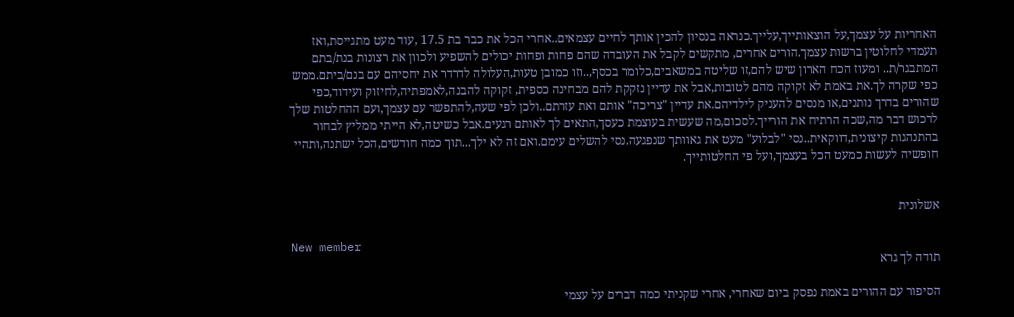האחריות על עצמך,על הוצאותייך,עלייך.כנראה בנסיון להכין אותך לחיים עצמאים..אחרי הכל את כבר בת 17.5 ,עוד מעט מתגייסת,ואז תעמדי לחלוטין ברשות עצמך.הורים אחרים, מתקשים לקבל את העובדה שהם פחות ופחות יכולים להשפיע ולכוון את רצונות בנת/בתם המתבגר/ת.. ומעוז הכח הארון שיש להם,זו שליטה במשאבים,כלומר בכסף,..וזו כמובן טעות,העלולה לדרדר את יחסיהם עם בנם/ביתם.ממש כפי שקרה לך.את באמת לא זקוקה מהם לטובות,אבל את עדיין נזקקת להם מבחינה כספית, זקוקה להבנה,לאמפתיה,לחיזוק ועידוד,כפי שהורים בדרך נותנים,או מנסים להעניק לילדיהם.את עדיין "צריכה" אותם ואת עזרתם..ולכן לפי שעה,להתפשר עם עצמך,ועם ההחלטות שלך לרכוש דבר מה,שכה הרתיח את הורייך.לסכום,מה שעשית בעוצמת כעסך,התאים לך לאותם רגעים.אבל כשיטה,לא הייתי ממליץ לבחור בהתנהגות קיצונית,דווקאית..נסי "לבלוע" מעט את גאוותך שנפגעה.נסי להשלים עימם.ואם זה לא ילך...תוך כמה חודשים,הכל ישתנה,ותהיי חופשיה לעשות כמעט הכל בעצמך,ועל פי החלטותייך.


אשלונית

New member
תודה לך גרא

הסיפור עם ההורים באמת נפסק ביום שאחרי, אחרי שקניתי כמה דברים על עצמי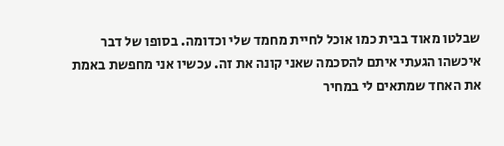שבלטו מאוד בבית כמו אוכל לחיית מחמד שלי וכדומה. בסופו של דבר איכשהו הגעתי איתם להסכמה שאני קונה את זה. עכשיו אני מחפשת באמת את האחד שמתאים לי במחיר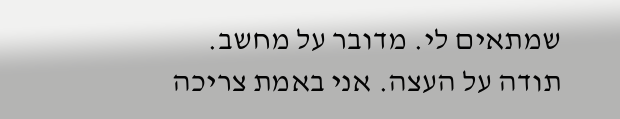שמתאים לי. מדובר על מחשב. תודה על העצה. אני באמת צריכה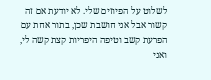לשלוט על הפיוזים שלי. לא יודעת אם זה קשור אבל אני חושבת שכן, בתור אחת עם הפרעת קשב וטיפה היפריות קצת קשה לי, ואני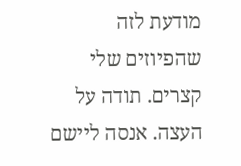מודעת לזה שהפיוזים שלי קצרים. תודה על העצה. אנסה ליישם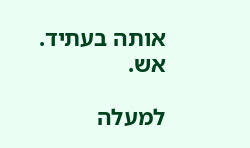אותה בעתיד. אש.

למעלה